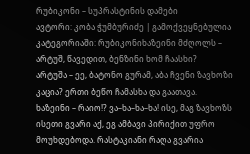რუბიკონი – სუპრასტინის დამები
ავტორი: კობა ჭუმბურიძე | გამოქვეყნებულია კატეგორიაში: რუბიკონიხაზეინი მძღოლს – არტუშ, წავედით, ბენზინი ხომ ჩაასხი?
არტუშა – ეე, ბატონო გურამ, აბა ჩვენი ზავხოზი კაცია? ერთი ბეწო ჩამასხა და გაათავა.
ხაზეინი – რაიო!? ვა–ხა–ხა–ხა! ისე, მაგ ზავხოზს ისეთი გვარი აქ, ეგ ამბავი პირიქით უფრო მოუხდებოდა. რასტაკიანი რაღა გვარია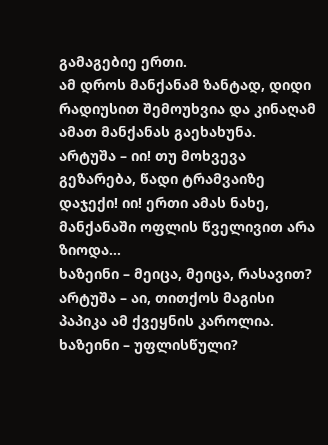გამაგებიე ერთი.
ამ დროს მანქანამ ზანტად, დიდი რადიუსით შემოუხვია და კინაღამ ამათ მანქანას გაეხახუნა.
არტუშა – იი! თუ მოხვევა გეზარება, წადი ტრამვაიზე დაჯექი! იი! ერთი ამას ნახე, მანქანაში ოფლის წველივით არა ზიოდა…
ხაზეინი – მეიცა, მეიცა, რასავით?
არტუშა – აი, თითქოს მაგისი პაპიკა ამ ქვეყნის კაროლია.
ხაზეინი – უფლისწული?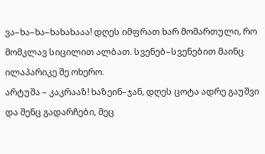ვა–ხა–ხა–ხახახააა! დღეს იმფრათ ხარ მომართული, რო მომკლავ სიცილით ალბათ. სვენებ–სვენებით მაინც ილაპარიკე შე ოხერო.
არტუშა – კაკრააზ! ხაზეინ–ჯან, დღეს ცოტა ადრე გაუშვი და შენც გადარჩები, მეც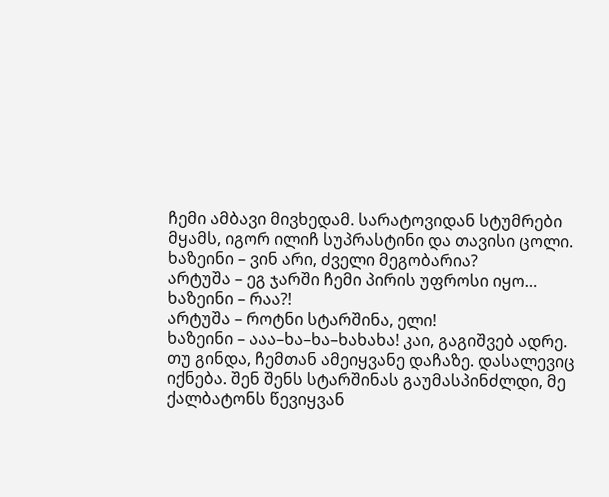ჩემი ამბავი მივხედამ. სარატოვიდან სტუმრები მყამს, იგორ ილიჩ სუპრასტინი და თავისი ცოლი.
ხაზეინი – ვინ არი, ძველი მეგობარია?
არტუშა – ეგ ჯარში ჩემი პირის უფროსი იყო…
ხაზეინი – რაა?!
არტუშა – როტნი სტარშინა, ელი!
ხაზეინი – ააა–ხა–ხა–ხახახა! კაი, გაგიშვებ ადრე.
თუ გინდა, ჩემთან ამეიყვანე დაჩაზე. დასალევიც იქნება. შენ შენს სტარშინას გაუმასპინძლდი, მე ქალბატონს წევიყვან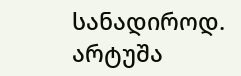სანადიროდ.
არტუშა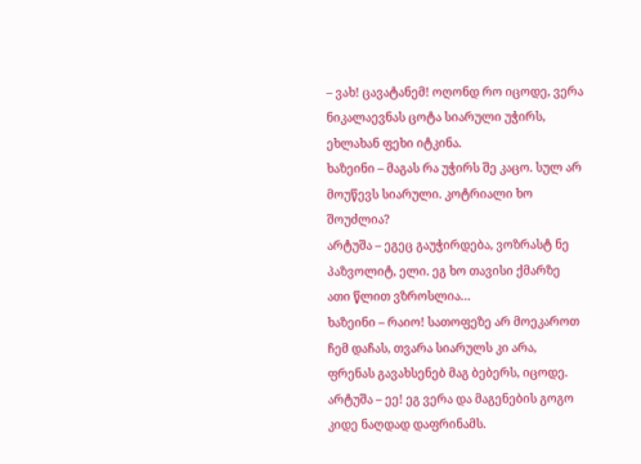– ვახ! ცავატანემ! ოღონდ რო იცოდე, ვერა ნიკალაევნას ცოტა სიარული უჭირს, ეხლახან ფეხი იტკინა.
ხაზეინი – მაგას რა უჭირს შე კაცო. სულ არ მოუწევს სიარული. კოტრიალი ხო შოუძლია?
არტუშა – ეგეც გაუჭირდება, ვოზრასტ ნე პაზვოლიტ, ელი. ეგ ხო თავისი ქმარზე ათი წლით ვზროსლია…
ხაზეინი – რაიო! სათოფეზე არ მოეკაროთ ჩემ დაჩას, თვარა სიარულს კი არა, ფრენას გავახსენებ მაგ ბებერს, იცოდე.
არტუშა – ეე! ეგ ვერა და მაგენების გოგო კიდე ნაღდად დაფრინამს.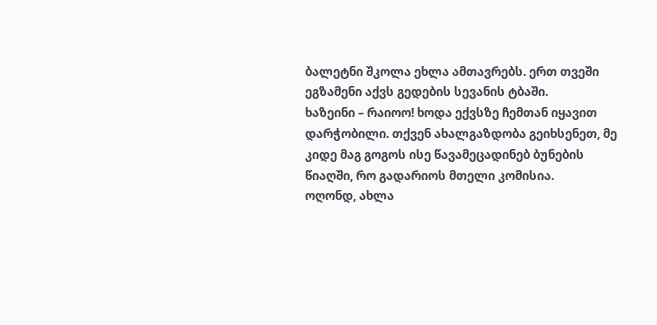ბალეტნი შკოლა ეხლა ამთავრებს. ერთ თვეში ეგზამენი აქვს გედების სევანის ტბაში.
ხაზეინი – რაიოო! ხოდა ექვსზე ჩემთან იყავით დარჭობილი. თქვენ ახალგაზდობა გეიხსენეთ, მე კიდე მაგ გოგოს ისე წავამეცადინებ ბუნების წიაღში, რო გადარიოს მთელი კომისია.
ოღონდ, ახლა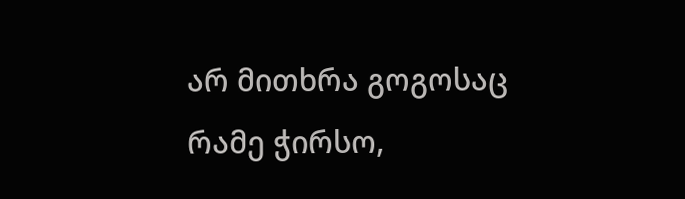არ მითხრა გოგოსაც რამე ჭირსო,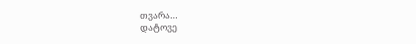თვარა…
დატოვე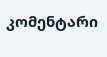კომენტარი